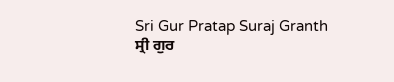Sri Gur Pratap Suraj Granth
ਸ੍ਰੀ ਗੁਰ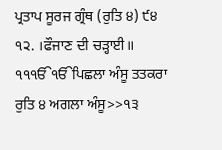ਪ੍ਰਤਾਪ ਸੂਰਜ ਗ੍ਰੰਥ (ਰੁਤਿ ੪) ੯੪
੧੨. ।ਫੌਜਾਣ ਦੀ ਚੜ੍ਹਾਈ॥
੧੧ੴੴਪਿਛਲਾ ਅੰਸੂ ਤਤਕਰਾ ਰੁਤਿ ੪ ਅਗਲਾ ਅੰਸੂ>>੧੩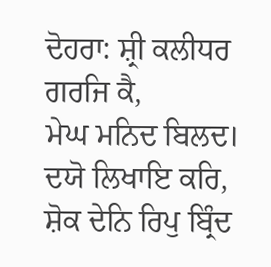ਦੋਹਰਾ: ਸ਼੍ਰੀ ਕਲੀਧਰ ਗਰਜਿ ਕੈ,
ਮੇਘ ਮਨਿਦ ਬਿਲਦ।
ਦਯੋ ਲਿਖਾਇ ਕਰਿ,
ਸ਼ੋਕ ਦੇਨਿ ਰਿਪੁ ਬ੍ਰਿੰਦ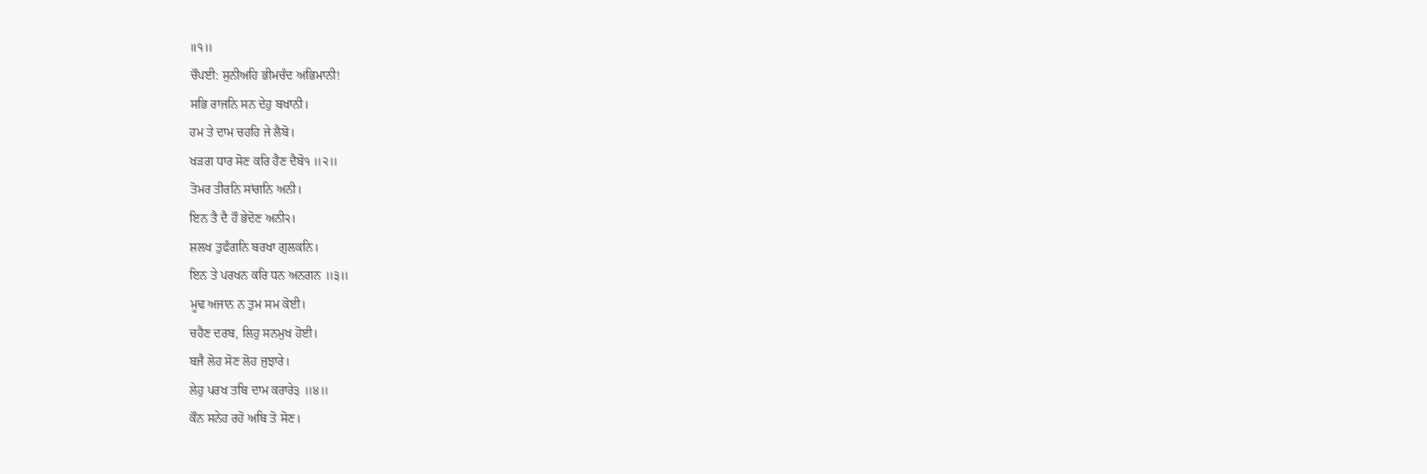॥੧॥
ਚੌਪਈ: ਸੁਨੀਅਹਿ ਭੀਮਚੰਦ ਅਭਿਮਾਨੀ!
ਸਭਿ ਰਾਜਨਿ ਸਨ ਦੇਹੁ ਬਖਾਨੀ।
ਹਮ ਤੇ ਦਾਮ ਚਹਹਿ ਜੇ ਲੈਬੋ।
ਖੜਗ ਧਾਰ ਸੋਣ ਕਰਿ ਹੈਣ ਦੈਬੋ੧ ॥੨॥
ਤੋਮਰ ਤੀਰਨਿ ਸਾਂਗਨਿ ਅਨੀ।
ਇਨ ਤੈ ਦੈ ਹੌ ਭੇਦੋਣ ਅਨੀ੨।
ਸ਼ਲਖ ਤੁਫੰਗਨਿ ਬਰਖਾ ਗੁਲਕਨਿ।
ਇਨ ਤੇ ਪਰਖਨ ਕਰਿ ਧਨ ਅਨਗਨ ॥੩॥
ਮੂਢ ਅਜਾਨ ਨ ਤੁਮ ਸਮ ਕੋਈ।
ਚਹੈਣ ਦਰਬ, ਲਿਹੁ ਸਨਮੁਖ ਹੋਈ।
ਬਜੈ ਲੋਹ ਸੋਣ ਲੋਹ ਜੁਝਾਰੇ।
ਲੇਹੁ ਪਰਖ ਤਬਿ ਦਾਮ ਕਰਾਰੇ੩ ॥੪॥
ਕੌਨ ਸਨੇਹ ਰਹੋ ਅਬਿ ਤੋ ਸੋਣ।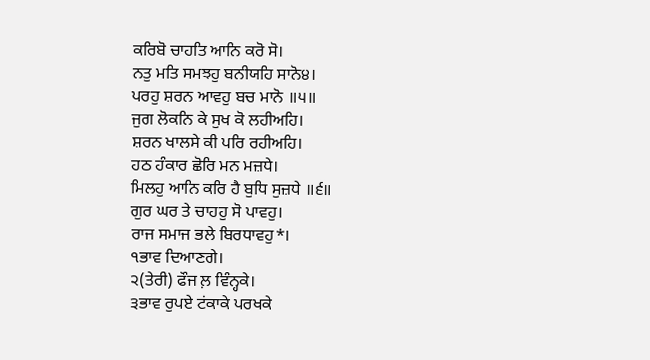ਕਰਿਬੋ ਚਾਹਤਿ ਆਨਿ ਕਰੋ ਸੋ।
ਨਤੁ ਮਤਿ ਸਮਝਹੁ ਬਨੀਯਹਿ ਸਾਨੋ੪।
ਪਰਹੁ ਸ਼ਰਨ ਆਵਹੁ ਬਚ ਮਾਨੋ ॥੫॥
ਜੁਗ ਲੋਕਨਿ ਕੇ ਸੁਖ ਕੋ ਲਹੀਅਹਿ।
ਸ਼ਰਨ ਖਾਲਸੇ ਕੀ ਪਰਿ ਰਹੀਅਹਿ।
ਹਠ ਹੰਕਾਰ ਛੋਰਿ ਮਨ ਮਜ਼ਧੇ।
ਮਿਲਹੁ ਆਨਿ ਕਰਿ ਹੈ ਬੁਧਿ ਸੁਜ਼ਧੇ ॥੬॥
ਗੁਰ ਘਰ ਤੇ ਚਾਹਹੁ ਸੋ ਪਾਵਹੁ।
ਰਾਜ ਸਮਾਜ ਭਲੇ ਬਿਰਧਾਵਹੁ*।
੧ਭਾਵ ਦਿਆਣਗੇ।
੨(ਤੇਰੀ) ਫੌਜ ਲ਼ ਵਿੰਨ੍ਹਕੇ।
੩ਭਾਵ ਰੁਪਏ ਟਂਕਾਕੇ ਪਰਖਕੇ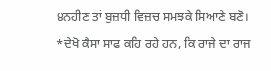੪ਨਹੀਣ ਤਾਂ ਬੁਜ਼ਧੀ ਵਿਜ਼ਚ ਸਮਝਕੇ ਸਿਆਣੇ ਬਣੋ।
*ਦੇਖੋ ਕੈਸਾ ਸਾਫ ਕਹਿ ਰਹੇ ਹਨ, ਕਿ ਰਾਜੇ ਦਾ ਰਾਜ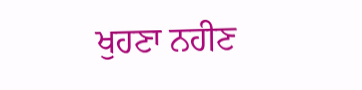ਖੁਹਣਾ ਨਹੀਣ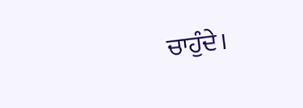ਚਾਹੁੰਦੇ।